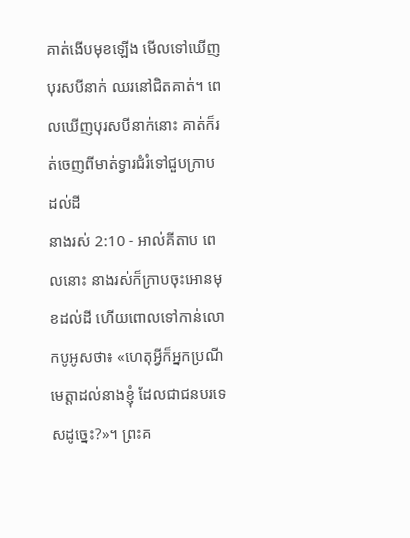គាត់ងើបមុខឡើង មើលទៅឃើញបុរសបីនាក់ ឈរនៅជិតគាត់។ ពេលឃើញបុរសបីនាក់នោះ គាត់ក៏រត់ចេញពីមាត់ទ្វារជំរំទៅជួបក្រាបដល់ដី
នាងរស់ 2:10 - អាល់គីតាប ពេលនោះ នាងរស់ក៏ក្រាបចុះអោនមុខដល់ដី ហើយពោលទៅកាន់លោកបូអូសថា៖ «ហេតុអ្វីក៏អ្នកប្រណីមេត្តាដល់នាងខ្ញុំ ដែលជាជនបរទេសដូច្នេះ?»។ ព្រះគ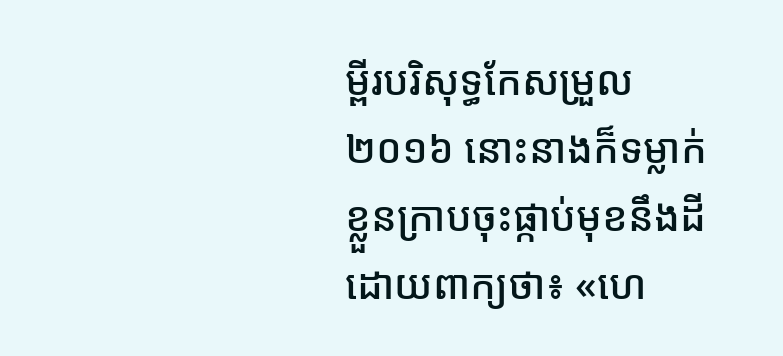ម្ពីរបរិសុទ្ធកែសម្រួល ២០១៦ នោះនាងក៏ទម្លាក់ខ្លួនក្រាបចុះផ្កាប់មុខនឹងដី ដោយពាក្យថា៖ «ហេ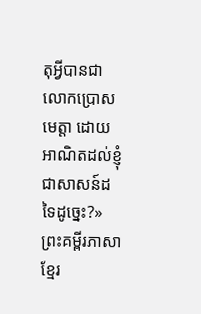តុអ្វីបានជាលោកប្រោសមេត្តា ដោយអាណិតដល់ខ្ញុំជាសាសន៍ដទៃដូច្នេះ?» ព្រះគម្ពីរភាសាខ្មែរ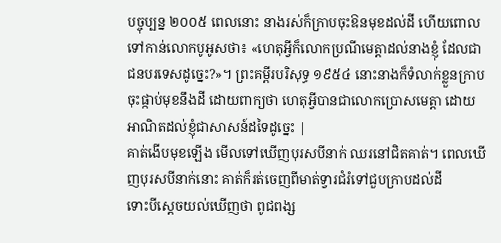បច្ចុប្បន្ន ២០០៥ ពេលនោះ នាងរស់ក៏ក្រាបចុះឱនមុខដល់ដី ហើយពោលទៅកាន់លោកបូអូសថា៖ «ហេតុអ្វីក៏លោកប្រណីមេត្តាដល់នាងខ្ញុំ ដែលជាជនបរទេសដូច្នេះ?»។ ព្រះគម្ពីរបរិសុទ្ធ ១៩៥៤ នោះនាងក៏ទំលាក់ខ្លួនក្រាបចុះផ្កាប់មុខនឹងដី ដោយពាក្យថា ហេតុអ្វីបានជាលោកប្រោសមេត្តា ដោយអាណិតដល់ខ្ញុំជាសាសន៍ដទៃដូច្នេះ |
គាត់ងើបមុខឡើង មើលទៅឃើញបុរសបីនាក់ ឈរនៅជិតគាត់។ ពេលឃើញបុរសបីនាក់នោះ គាត់ក៏រត់ចេញពីមាត់ទ្វារជំរំទៅជួបក្រាបដល់ដី
ទោះបីស្តេចយល់ឃើញថា ពូជពង្ស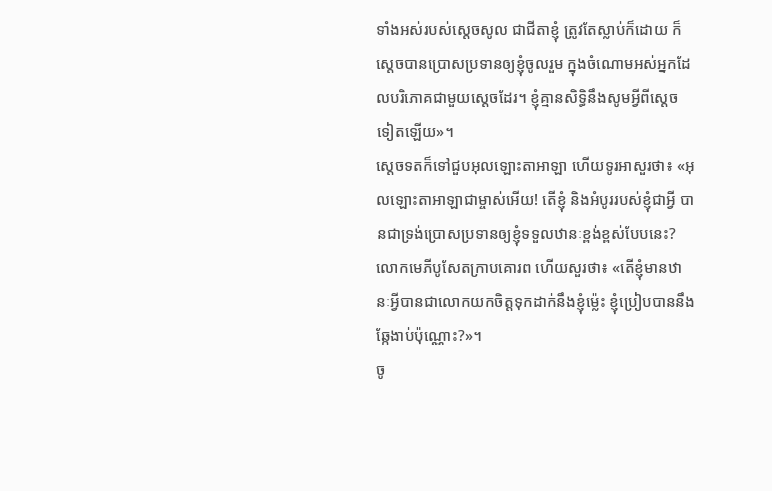ទាំងអស់របស់ស្តេចសូល ជាជីតាខ្ញុំ ត្រូវតែស្លាប់ក៏ដោយ ក៏ស្តេចបានប្រោសប្រទានឲ្យខ្ញុំចូលរួម ក្នុងចំណោមអស់អ្នកដែលបរិភោគជាមួយស្តេចដែរ។ ខ្ញុំគ្មានសិទ្ធិនឹងសូមអ្វីពីស្តេចទៀតឡើយ»។
ស្តេចទតក៏ទៅជួបអុលឡោះតាអាឡា ហើយទូរអាសួរថា៖ «អុលឡោះតាអាឡាជាម្ចាស់អើយ! តើខ្ញុំ និងអំបូររបស់ខ្ញុំជាអ្វី បានជាទ្រង់ប្រោសប្រទានឲ្យខ្ញុំទទួលឋានៈខ្ពង់ខ្ពស់បែបនេះ?
លោកមេភីបូសែតក្រាបគោរព ហើយសួរថា៖ «តើខ្ញុំមានឋានៈអ្វីបានជាលោកយកចិត្តទុកដាក់នឹងខ្ញុំម៉្លេះ ខ្ញុំប្រៀបបាននឹងឆ្កែងាប់ប៉ុណ្ណោះ?»។
ចូ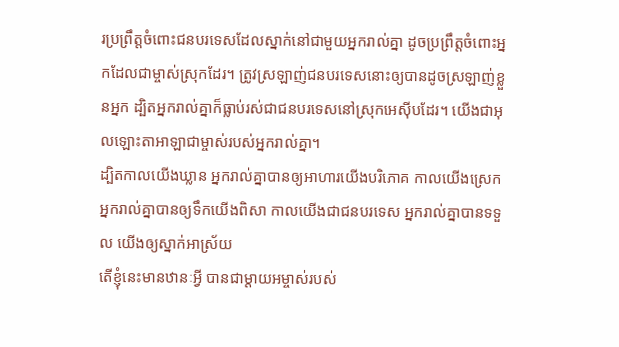រប្រព្រឹត្តចំពោះជនបរទេសដែលស្នាក់នៅជាមួយអ្នករាល់គ្នា ដូចប្រព្រឹត្តចំពោះអ្នកដែលជាម្ចាស់ស្រុកដែរ។ ត្រូវស្រឡាញ់ជនបរទេសនោះឲ្យបានដូចស្រឡាញ់ខ្លួនអ្នក ដ្បិតអ្នករាល់គ្នាក៏ធ្លាប់រស់ជាជនបរទេសនៅស្រុកអេស៊ីបដែរ។ យើងជាអុលឡោះតាអាឡាជាម្ចាស់របស់អ្នករាល់គ្នា។
ដ្បិតកាលយើងឃ្លាន អ្នករាល់គ្នាបានឲ្យអាហារយើងបរិភោគ កាលយើងស្រេក អ្នករាល់គ្នាបានឲ្យទឹកយើងពិសា កាលយើងជាជនបរទេស អ្នករាល់គ្នាបានទទួល យើងឲ្យស្នាក់អាស្រ័យ
តើខ្ញុំនេះមានឋានៈអ្វី បានជាម្តាយអម្ចាស់របស់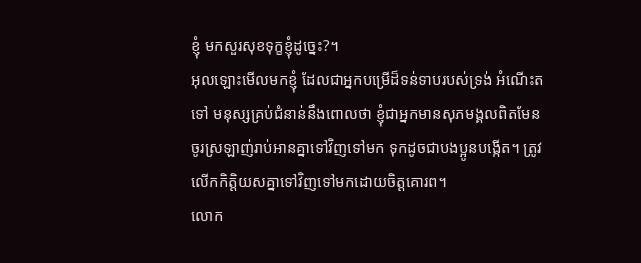ខ្ញុំ មកសួរសុខទុក្ខខ្ញុំដូច្នេះ?។
អុលឡោះមើលមកខ្ញុំ ដែលជាអ្នកបម្រើដ៏ទន់ទាបរបស់ទ្រង់ អំណើះតទៅ មនុស្សគ្រប់ជំនាន់នឹងពោលថា ខ្ញុំជាអ្នកមានសុភមង្គលពិតមែន
ចូរស្រឡាញ់រាប់អានគ្នាទៅវិញទៅមក ទុកដូចជាបងប្អូនបង្កើត។ ត្រូវលើកកិត្ដិយសគ្នាទៅវិញទៅមកដោយចិត្ដគោរព។
លោក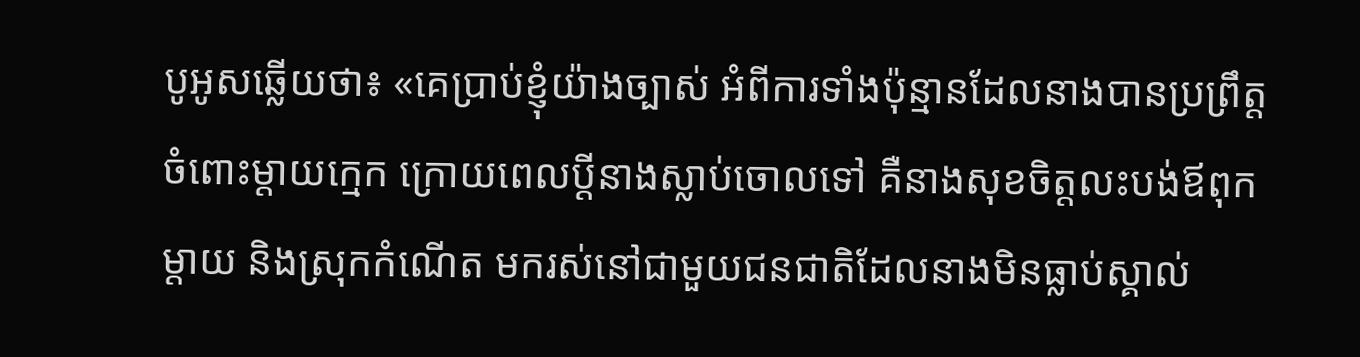បូអូសឆ្លើយថា៖ «គេប្រាប់ខ្ញុំយ៉ាងច្បាស់ អំពីការទាំងប៉ុន្មានដែលនាងបានប្រព្រឹត្តចំពោះម្តាយក្មេក ក្រោយពេលប្ដីនាងស្លាប់ចោលទៅ គឺនាងសុខចិត្តលះបង់ឪពុកម្តាយ និងស្រុកកំណើត មករស់នៅជាមួយជនជាតិដែលនាងមិនធ្លាប់ស្គាល់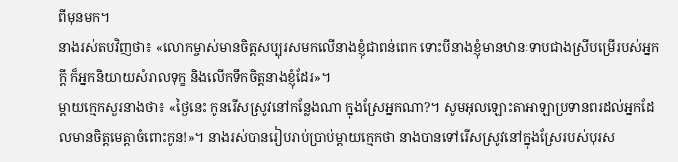ពីមុនមក។
នាងរស់តបវិញថា៖ «លោកម្ចាស់មានចិត្តសប្បុរសមកលើនាងខ្ញុំជាពន់ពេក ទោះបីនាងខ្ញុំមានឋានៈទាបជាងស្រីបម្រើរបស់អ្នកក្តី ក៏អ្នកនិយាយសំរាលទុក្ខ និងលើកទឹកចិត្តនាងខ្ញុំដែរ»។
ម្តាយក្មេកសួរនាងថា៖ «ថ្ងៃនេះ កូនរើសស្រូវនៅកន្លែងណា ក្នុងស្រែអ្នកណា?។ សូមអុលឡោះតាអាឡាប្រទានពរដល់អ្នកដែលមានចិត្តមេត្តាចំពោះកូន!»។ នាងរស់បានរៀបរាប់ប្រាប់ម្តាយក្មេកថា នាងបានទៅរើសស្រូវនៅក្នុងស្រែរបស់បុរស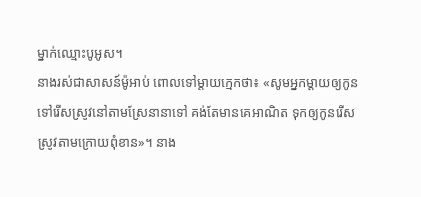ម្នាក់ឈ្មោះបូអូស។
នាងរស់ជាសាសន៍ម៉ូអាប់ ពោលទៅម្តាយក្មេកថា៖ «សូមអ្នកម្តាយឲ្យកូនទៅរើសស្រូវនៅតាមស្រែនានាទៅ គង់តែមានគេអាណិត ទុកឲ្យកូនរើសស្រូវតាមក្រោយពុំខាន»។ នាង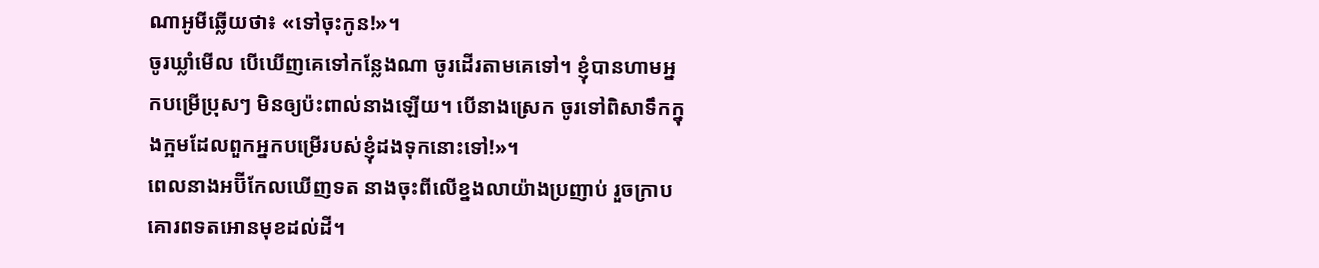ណាអូមីឆ្លើយថា៖ «ទៅចុះកូន!»។
ចូរឃ្លាំមើល បើឃើញគេទៅកន្លែងណា ចូរដើរតាមគេទៅ។ ខ្ញុំបានហាមអ្នកបម្រើប្រុសៗ មិនឲ្យប៉ះពាល់នាងឡើយ។ បើនាងស្រេក ចូរទៅពិសាទឹកក្នុងក្អមដែលពួកអ្នកបម្រើរបស់ខ្ញុំដងទុកនោះទៅ!»។
ពេលនាងអប៊ីកែលឃើញទត នាងចុះពីលើខ្នងលាយ៉ាងប្រញាប់ រួចក្រាបគោរពទតអោនមុខដល់ដី។